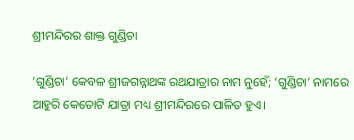ଶ୍ରୀମନ୍ଦିରର ଶାକ୍ତ ଗୁଣ୍ଡିଚା

‘ଗୁଣ୍ଡିଚା’ କେବଳ ଶ୍ରୀଜଗନ୍ନାଥଙ୍କ ରଥଯାତ୍ରାର ନାମ ନୁହେଁ; ‘ଗୁଣ୍ଡିଚା’ ନାମରେ ଆହୁରି କେତୋଟି ଯାତ୍ରା ମଧ୍ୟ ଶ୍ରୀମନ୍ଦିରରେ ପାଳିତ ହୁଏ।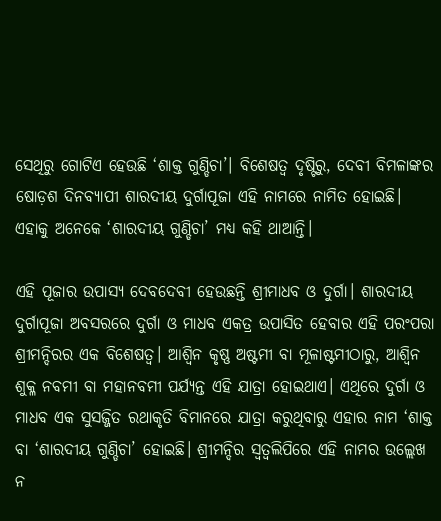ସେଥିରୁ ଗୋଟିଏ ହେଉଛି ‘ଶାକ୍ତ ଗୁଣ୍ଡିଚା’। ବିଶେଷତ୍ୱ ଦୃଷ୍ଟିରୁ, ଦେବୀ ବିମଳାଙ୍କର ଷୋଡ଼ଶ ଦିନବ୍ୟାପୀ ଶାରଦୀୟ ଦୁର୍ଗାପୂଜା ଏହି ନାମରେ ନାମିତ ହୋଇଛି। ଏହାକୁ ଅନେକେ ‘ଶାରଦୀୟ ଗୁଣ୍ଡିଚା’ ମଧ୍ୟ କହି ଥାଆନ୍ତି।

ଏହି ପୂଜାର ଉପାସ୍ୟ ଦେବଦେବୀ ହେଉଛନ୍ତି ଶ୍ରୀମାଧବ ଓ ଦୁର୍ଗା। ଶାରଦୀୟ ଦୁର୍ଗାପୂଜା ଅବସରରେ ଦୁର୍ଗା ଓ ମାଧବ ଏକତ୍ର ଉପାସିତ ହେବାର ଏହି ପରଂପରା ଶ୍ରୀମନ୍ଦିରର ଏକ ବିଶେଷତ୍ୱ। ଆଶ୍ୱିନ କୃଷ୍ଣ ଅଷ୍ଟମୀ ବା ମୂଳାଷ୍ଟମୀଠାରୁ, ଆଶ୍ୱିନ ଶୁକ୍ଳ ନବମୀ ବା ମହାନବମୀ ପର୍ଯ୍ୟନ୍ତ ଏହି ଯାତ୍ରା ହୋଇଥାଏ। ଏଥିରେ ଦୁର୍ଗା ଓ ମାଧବ ଏକ ସୁସଜ୍ଜିତ ରଥାକୃତି ବିମାନରେ ଯାତ୍ରା କରୁଥିବାରୁ ଏହାର ନାମ ‘ଶାକ୍ତ ବା ‘ଶାରଦୀୟ ଗୁଣ୍ଡିଚା’ ହୋଇଛି। ଶ୍ରୀମନ୍ଦିର ସ୍ୱତ୍ୱଲିପିରେ ଏହି ନାମର ଉଲ୍ଲେଖ ନ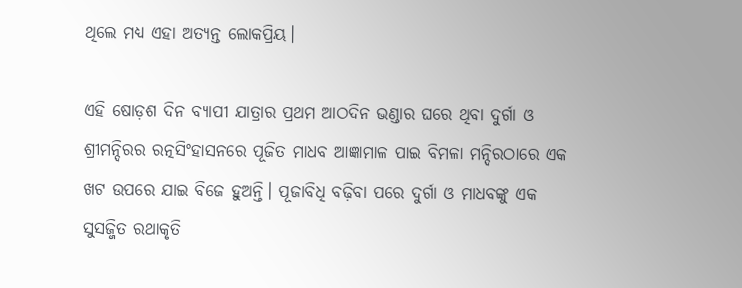ଥିଲେ ମଧ୍ୟ ଏହା ଅତ୍ୟନ୍ତ ଲୋକପ୍ରିୟ।

ଏହି ଷୋଡ଼ଶ ଦିନ ବ୍ୟାପୀ ଯାତ୍ରାର ପ୍ରଥମ ଆଠଦିନ ଭଣ୍ଡାର ଘରେ ଥିବା ଦୁର୍ଗା ଓ ଶ୍ରୀମନ୍ଦିରର ରତ୍ନସିଂହାସନରେ ପୂଜିତ ମାଧବ ଆଜ୍ଞାମାଳ ପାଇ ବିମଳା ମନ୍ଦିରଠାରେ ଏକ ଖଟ ଉପରେ ଯାଇ ବିଜେ ହୁଅନ୍ତି। ପୂଜାବିଧି ବଢ଼ିବା ପରେ ଦୁର୍ଗା ଓ ମାଧବଙ୍କୁ ଏକ ସୁସଜ୍ଜିତ ରଥାକୃତି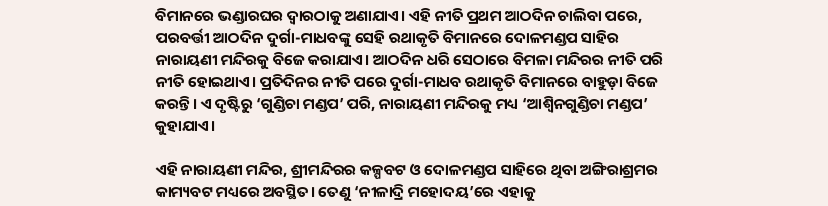ବିମାନରେ ଭଣ୍ଡାରଘର ଦ୍ୱାରଠାକୁ ଅଣାଯାଏ। ଏହି ନୀତି ପ୍ରଥମ ଆଠଦିନ ଚାଲିବା ପରେ, ପରବର୍ତ୍ତୀ ଆଠଦିନ ଦୁର୍ଗା-ମାଧବଙ୍କୁ ସେହି ରଥାକୃତି ବିମାନରେ ଦୋଳମଣ୍ଡପ ସାହିର ନାରାୟଣୀ ମନ୍ଦିରକୁ ବିଜେ କରାଯାଏ। ଆଠଦିନ ଧରି ସେଠାରେ ବିମଳା ମନ୍ଦିରର ନୀତି ପରି ନୀତି ହୋଇଥାଏ। ପ୍ରତିଦିନର ନୀତି ପରେ ଦୁର୍ଗା-ମାଧବ ରଥାକୃତି ବିମାନରେ ବାହୁଡ଼ା ବିଜେ କରନ୍ତି। ଏ ଦୃଷ୍ଟିରୁ ‘ଗୁଣ୍ଡିଚା ମଣ୍ଡପ’ ପରି, ନାରାୟଣୀ ମନ୍ଦିରକୁ ମଧ୍ୟ ‘ଆଶ୍ୱିନଗୁଣ୍ଡିଚା ମଣ୍ଡପ’ କୁହାଯାଏ।

ଏହି ନାରାୟଣୀ ମନ୍ଦିର, ଶ୍ରୀମନ୍ଦିରର କଳ୍ପବଟ ଓ ଦୋଳମଣ୍ଡପ ସାହିରେ ଥିବା ଅଙ୍ଗିରାଶ୍ରମର କାମ୍ୟବଟ ମଧ୍ୟରେ ଅବସ୍ଥିତ। ତେଣୁ ‘ନୀଳାଦ୍ରି ମହୋଦୟ’ରେ ଏହାକୁ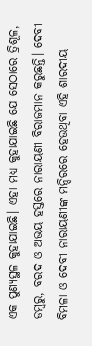ଏକ ପୁଣ୍ୟସ୍ଥଳ କୁହାଯାଇଛି। ଏହା ମଧ୍ୟ କୁହାଯାଇଛି ଯେ ସେଠାରେ ତ୍ରିଶୂଳ, ଡମ୍ବରୁ, ବରଦ ଓ ଅଭୟ ହସ୍ତରେ ନାରାୟଣୀ ବିରାଜମାନ କରୁଛନ୍ତି। ଦେବୀ ବିମଳା ଓ ଦେବୀ ନାରାୟଣୀଙ୍କ ମନ୍ଦିରରେ ହେଉଥିବା ଏହି ଶାରଦୀୟ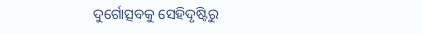ଦୁର୍ଗୋତ୍ସବକୁ ସେହିଦୃଷ୍ଟିରୁ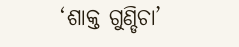‘ଶାକ୍ତ ଗୁଣ୍ଡିଚା’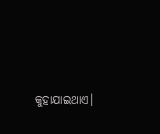କୁହାଯାଇଥାଏ।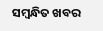ସମ୍ବନ୍ଧିତ ଖବର